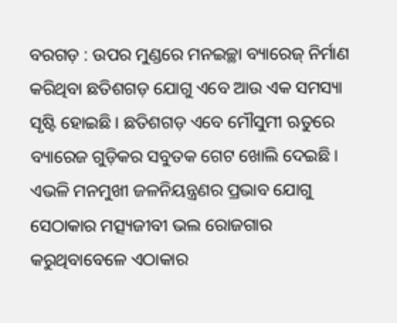ବରଗଡ଼ : ଉପର ମୁଣ୍ଡରେ ମନଇଚ୍ଛା ବ୍ୟାରେଜ୍ ନିର୍ମାଣ କରିଥିବା ଛତିଶଗଡ଼ ଯୋଗୁ ଏବେ ଆଉ ଏକ ସମସ୍ୟା ସୃଷ୍ଟି ହୋଇଛି। ଛତିଶଗଡ଼ ଏବେ ମୌସୁମୀ ଋତୁରେ ବ୍ୟାରେଜ ଗୁଡ଼ିକର ସବୁତକ ଗେଟ ଖୋଲି ଦେଇଛି। ଏଭଳି ମନମୁଖୀ ଜଳନିୟନ୍ତ୍ରଣର ପ୍ରଭାବ ଯୋଗୁ ସେଠାକାର ମତ୍ସ୍ୟଜୀବୀ ଭଲ ରୋଜଗାର କରୁଥିବାବେଳେ ଏଠାକାର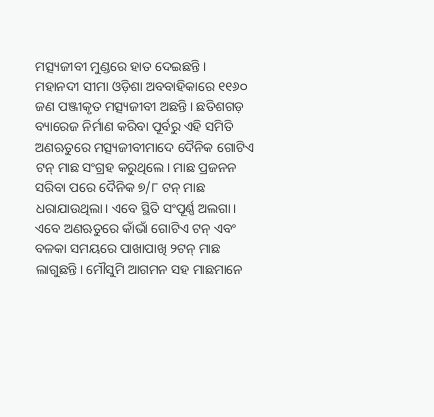ମତ୍ସ୍ୟଜୀବୀ ମୁଣ୍ଡରେ ହାତ ଦେଇଛନ୍ତି।
ମହାନଦୀ ସୀମା ଓଡ଼ିଶା ଅବବାହିକାରେ ୧୧୬୦ ଜଣ ପଞ୍ଜୀକୃତ ମତ୍ସ୍ୟଜୀବୀ ଅଛନ୍ତି। ଛତିଶଗଡ଼ ବ୍ୟାରେଜ ନିର୍ମାଣ କରିବା ପୂର୍ବରୁ ଏହି ସମିତି ଅଣଋତୁରେ ମତ୍ସ୍ୟଜୀବୀମାଦେ ଦୈନିକ ଗୋଟିଏ ଟନ୍ ମାଛ ସଂଗ୍ରହ କରୁଥିଲେ। ମାଛ ପ୍ରଜନନ ସରିବା ପରେ ଦୈନିକ ୭/୮ ଟନ୍ ମାଛ ଧରାଯାଉଥିଲା। ଏବେ ସ୍ଥିତି ସଂପୂର୍ଣ୍ଣ ଅଲଗା। ଏବେ ଅଣଋତୁରେ କାଁଭାଁ ଗୋଟିଏ ଟନ୍ ଏବଂ ବଳକା ସମୟରେ ପାଖାପାଖି ୨ଟନ୍ ମାଛ ଲାଗୁଛନ୍ତି। ମୌସୁମି ଆଗମନ ସହ ମାଛମାନେ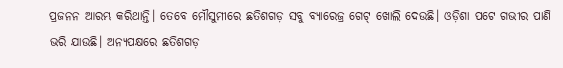ପ୍ରଜନନ ଆରମ୍ଭ କରିଥାନ୍ତି। ତେବେ ମୌସୁମୀରେ ଛତିଶଗଡ଼ ସବୁ ବ୍ୟାରେଜ୍ର ଗେଟ୍ ଖୋଲି ଦେଉଛି। ଓଡ଼ିଶା ପଟେ ଗଭୀର ପାଣି ଭରି ଯାଉଛି। ଅନ୍ୟପକ୍ଷରେ ଛତିଶଗଡ଼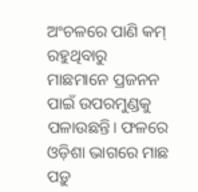ଅଂଚଳରେ ପାଣି କମ୍ ରହୁଥିବାରୁ ମାଛମାନେ ପ୍ରଜନନ ପାଇଁ ଉପରମୁଣ୍ଡକୁ ପଳାଉଛନ୍ତି। ଫଳରେ ଓଡ଼ିଶା ଭାଗରେ ମାଛ ପଡ଼ୁ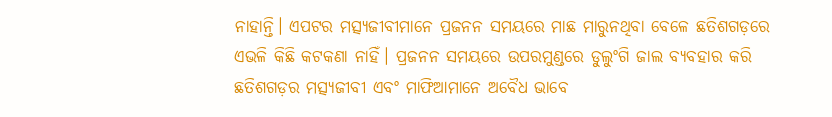ନାହାନ୍ତି। ଏପଟର ମତ୍ସ୍ୟଜୀବୀମାନେ ପ୍ରଜନନ ସମୟରେ ମାଛ ମାରୁନଥିବା ବେଳେ ଛତିଶଗଡ଼ରେ ଏଭଳି କିଛି କଟକଣା ନାହିଁ। ପ୍ରଜନନ ସମୟରେ ଉପରମୁଣ୍ଡରେ ଡୁଲୁଂଗି ଜାଲ ବ୍ୟବହାର କରି ଛତିଶଗଡ଼ର ମତ୍ସ୍ୟଜୀବୀ ଏବଂ ମାଫିଆମାନେ ଅବୈଧ ଭାବେ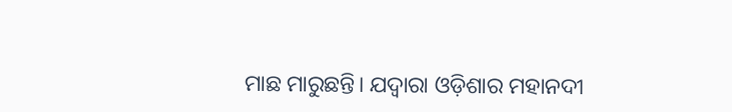ମାଛ ମାରୁଛନ୍ତି। ଯଦ୍ୱାରା ଓଡ଼ିଶାର ମହାନଦୀ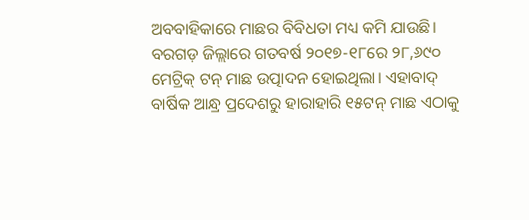ଅବବାହିକାରେ ମାଛର ବିବିଧତା ମଧ୍ୟ କମି ଯାଉଛି। ବରଗଡ଼ ଜିଲ୍ଲାରେ ଗତବର୍ଷ ୨୦୧୭-୧୮ରେ ୨୮,୬୯୦ ମେଟ୍ରିକ୍ ଟନ୍ ମାଛ ଉତ୍ପାଦନ ହୋଇଥିଲା। ଏହାବାଦ୍ ବାର୍ଷିକ ଆନ୍ଧ୍ର ପ୍ରଦେଶରୁ ହାରାହାରି ୧୫ଟନ୍ ମାଛ ଏଠାକୁ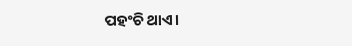ପହଂଚି ଥାଏ।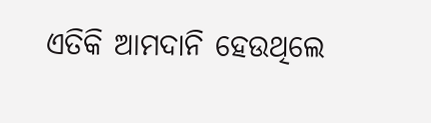ଏତିକି ଆମଦାନି ହେଉଥିଲେ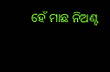ହେଁ ମାଛ ନିଅଣ୍ଟ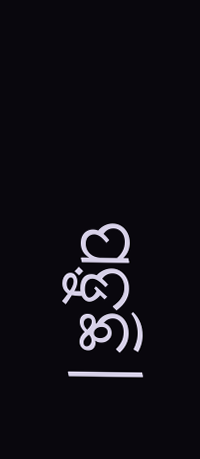ପଡ଼ୁଛି।